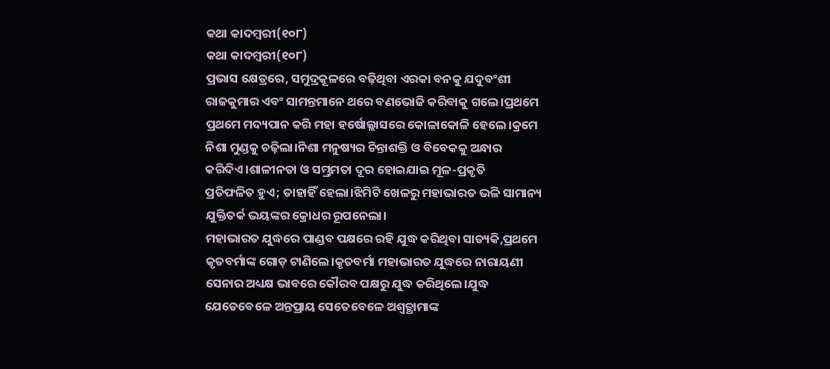କଥା କାଦମ୍ବରୀ(୧୦୮)
କଥା କାଦମ୍ବରୀ(୧୦୮)
ପ୍ରଭାସ କ୍ଷେତ୍ରରେ, ସମୁଦ୍ରକୂଳରେ ବଢ଼ିଥିବା ଏରକା ବନକୁ ଯଦୁବଂଶୀ ରାଜକୁମାର ଏବଂ ସାମନ୍ତମାନେ ଥରେ ବଣଭୋଜି କରିବାକୁ ଗଲେ।ପ୍ରଥମେ ପ୍ରଥମେ ମଦ୍ୟପାନ କରି ମହା ହର୍ଷୋଲ୍ଲାସରେ କୋଳାକୋଳି ହେଲେ।କ୍ରମେ ନିଶା ମୁଣ୍ଡକୁ ଚଢ଼ିଲା।ନିଶା ମନୁଷ୍ୟର ଚିନ୍ତାଶକ୍ତି ଓ ବିବେକକୁ ଅନ୍ଧାର କରିଦିଏ।ଶାଳୀନତା ଓ ସମ୍ଭ୍ରମତା ଦୂର ହୋଇଯାଇ ମୂଳ-ପ୍ରକୃତି
ପ୍ରତିଫଳିତ ହୁଏ; ତାହାହିଁ ହେଲା।ଝିମିଟି ଖେଳରୁ ମହାଭାରତ ଭଳି ସାମାନ୍ୟ ଯୁକ୍ତିତର୍କ ଭୟଙ୍କର କ୍ରୋଧର ରୂପନେଲା।
ମହାଭାରତ ଯୁଦ୍ଧରେ ପାଣ୍ଡବ ପକ୍ଷରେ ରହି ଯୁଦ୍ଧ କରିଥିବା ସାତ୍ୟକି,ପ୍ରଥମେ କୃତବର୍ମାଙ୍କ ଗୋଡ଼ ଟାଣିଲେ।କୃତବର୍ମା ମହାଭାରତ ଯୁଦ୍ଧରେ ନାରାୟଣୀ ସେନାର ଅଧ୍ୟକ୍ଷ ଭାବରେ କୌରବ ପକ୍ଷରୁ ଯୁଦ୍ଧ କରିଥିଲେ।ଯୁଦ୍ଧ ଯେତେବେଳେ ଅନ୍ତପ୍ରାୟ ସେତେବେଳେ ଅଶ୍ଵତ୍ଥାମାଙ୍କ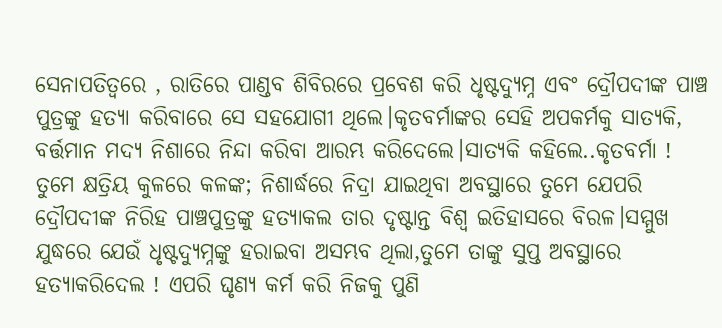ସେନାପତିତ୍ବରେ , ରାତିରେ ପାଣ୍ଡବ ଶିବିରରେ ପ୍ରବେଶ କରି ଧୃଷ୍ଟଦ୍ୟୁମ୍ନ ଏବଂ ଦ୍ରୌପଦୀଙ୍କ ପାଞ୍ଚ ପୁତ୍ରଙ୍କୁ ହତ୍ୟା କରିବାରେ ସେ ସହଯୋଗୀ ଥିଲେ।କୃତବର୍ମାଙ୍କର ସେହି ଅପକର୍ମକୁ ସାତ୍ୟକି, ବର୍ତ୍ତମାନ ମଦ୍ୟ ନିଶାରେ ନିନ୍ଦା କରିବା ଆରମ୍ଭ କରିଦେଲେ।ସାତ୍ୟକି କହିଲେ..କୃତବର୍ମା ! ତୁମେ କ୍ଷତ୍ରିୟ କୁଳରେ କଳଙ୍କ; ନିଶାର୍ଦ୍ଧରେ ନିଦ୍ରା ଯାଇଥିବା ଅବସ୍ଥାରେ ତୁମେ ଯେପରି ଦ୍ରୌପଦୀଙ୍କ ନିରିହ ପାଞ୍ଚପୁତ୍ରଙ୍କୁ ହତ୍ୟାକଲ ତାର ଦୃଷ୍ଟାନ୍ତ ବିଶ୍ଵ ଇତିହାସରେ ବିରଳ।ସମ୍ମୁଖ ଯୁଦ୍ଧରେ ଯେଉଁ ଧୃଷ୍ଟଦ୍ୟୁମ୍ନଙ୍କୁ ହରାଇବା ଅସମ୍ଭବ ଥିଲା,ତୁମେ ତାଙ୍କୁ ସୁପ୍ତ ଅବସ୍ଥାରେ ହତ୍ୟାକରିଦେଲ ! ଏପରି ଘୃଣ୍ୟ କର୍ମ କରି ନିଜକୁ ପୁଣି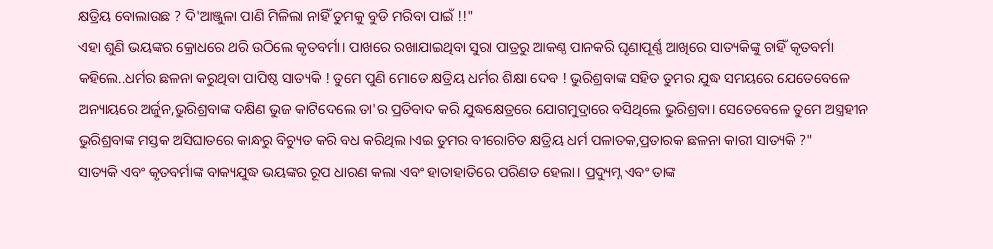କ୍ଷତ୍ରିୟ ବୋଲାଉଛ ? ଦି'ଆଞ୍ଜୁଳା ପାଣି ମିଳିଲା ନାହିଁ ତୁମକୁ ବୁଡି ମରିବା ପାଇଁ !!"
ଏହା ଶୁଣି ଭୟଙ୍କର କ୍ରୋଧରେ ଥରି ଉଠିଲେ କୃତବର୍ମା। ପାଖରେ ରଖାଯାଇଥିବା ସୁରା ପାତ୍ରରୁ ଆକଣ୍ଠ ପାନକରି ଘୃଣାପୂର୍ଣ୍ଣ ଆଖିରେ ସାତ୍ୟକିଙ୍କୁ ଚାହିଁ କୃତବର୍ମା କହିଲେ..ଧର୍ମର ଛଳନା କରୁଥିବା ପାପିଷ୍ଠ ସାତ୍ୟକି ! ତୁମେ ପୁଣି ମୋତେ କ୍ଷତ୍ରିୟ ଧର୍ମର ଶିକ୍ଷା ଦେବ ! ଭୁରିଶ୍ରବାଙ୍କ ସହିତ ତୁମର ଯୁଦ୍ଧ ସମୟରେ ଯେତେବେଳେ ଅନ୍ୟାୟରେ ଅର୍ଜୁନ,ଭୁରିଶ୍ରବାଙ୍କ ଦକ୍ଷିଣ ଭୁଜ କାଟିଦେଲେ ତା'ର ପ୍ରତିବାଦ କରି ଯୁଦ୍ଧକ୍ଷେତ୍ରରେ ଯୋଗମୁଦ୍ରାରେ ବସିଥିଲେ ଭୁରିଶ୍ରବା। ସେତେବେଳେ ତୁମେ ଅସ୍ତ୍ରହୀନ ଭୁରିଶ୍ରବାଙ୍କ ମସ୍ତକ ଅସିଘାତରେ କାନ୍ଧରୁ ବିଚ୍ୟୁତ କରି ବଧ କରିଥିଲ।ଏଇ ତୁମର ବୀରୋଚିତ କ୍ଷତ୍ରିୟ ଧର୍ମ ପଳାତକ,ପ୍ରତାରକ ଛଳନା କାରୀ ସାତ୍ୟକି ?"
ସାତ୍ୟକି ଏବଂ କୃତବର୍ମାଙ୍କ ବାକ୍ୟଯୁଦ୍ଧ ଭୟଙ୍କର ରୂପ ଧାରଣ କଲା ଏବଂ ହାତାହାତିରେ ପରିଣତ ହେଲା। ପ୍ରଦ୍ୟୁମ୍ନ ଏବଂ ତାଙ୍କ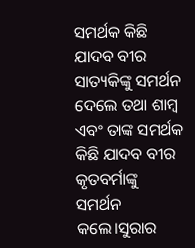ସମର୍ଥକ କିଛି ଯାଦବ ବୀର ସାତ୍ୟକିଙ୍କୁ ସମର୍ଥନ ଦେଲେ ତଥା ଶାମ୍ବ ଏବଂ ତାଙ୍କ ସମର୍ଥକ କିଛି ଯାଦବ ବୀର କୃତବର୍ମାଙ୍କୁ ସମର୍ଥନ କଲେ।ସୁରାର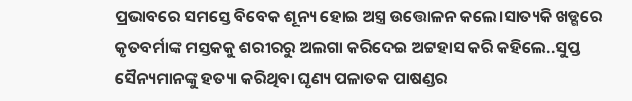ପ୍ରଭାବରେ ସମସ୍ତେ ବିବେକ ଶୂନ୍ୟ ହୋଇ ଅସ୍ତ୍ର ଉତ୍ତୋଳନ କଲେ।ସାତ୍ୟକି ଖଡ୍ଗରେ କୃତବର୍ମାଙ୍କ ମସ୍ତକକୁ ଶରୀରରୁ ଅଲଗା କରିଦେଇ ଅଟ୍ଟହାସ କରି କହିଲେ..ସୁପ୍ତ ସୈନ୍ୟମାନଙ୍କୁ ହତ୍ୟା କରିଥିବା ଘୃଣ୍ୟ ପଳାତକ ପାଷଣ୍ଡର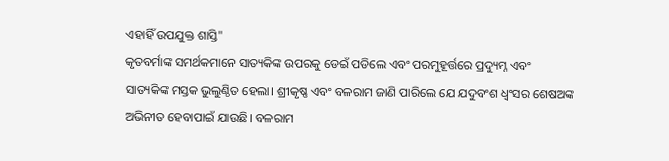ଏହାହିଁ ଉପଯୁକ୍ତ ଶାସ୍ତି"
କୃତବର୍ମାଙ୍କ ସମର୍ଥକମାନେ ସାତ୍ୟକିଙ୍କ ଉପରକୁ ଡେଇଁ ପଡିଲେ ଏବଂ ପରମୁହୂର୍ତ୍ତରେ ପ୍ରଦ୍ୟୁମ୍ନ ଏବଂ ସାତ୍ୟକିଙ୍କ ମସ୍ତକ ଭୁଲୁଣ୍ଠିତ ହେଲା। ଶ୍ରୀକୃଷ୍ଣ ଏବଂ ବଳରାମ ଜାଣି ପାରିଲେ ଯେ ଯଦୁବଂଶ ଧ୍ବଂସର ଶେଷଅଙ୍କ ଅଭିନୀତ ହେବାପାଇଁ ଯାଉଛି। ବଳରାମ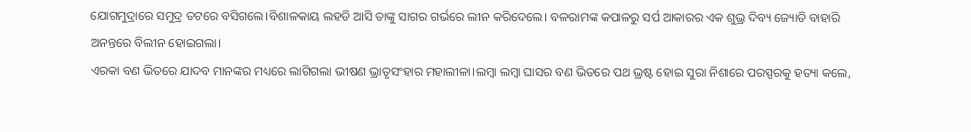ଯୋଗମୁଦ୍ରାରେ ସମୁଦ୍ର ତଟରେ ବସିଗଲେ।ବିଶାଳକାୟ ଲହଡି ଆସି ତାଙ୍କୁ ସାଗର ଗର୍ଭରେ ଲୀନ କରିଦେଲେ। ବଳରାମଙ୍କ କପାଳରୁ ସର୍ପ ଆକାରର ଏକ ଶୁଭ୍ର ଦିବ୍ୟ ଜ୍ୟୋତି ବାହାରି ଅନନ୍ତରେ ବିଲୀନ ହୋଇଗଲା।
ଏରକା ବଣ ଭିତରେ ଯାଦବ ମାନଙ୍କର ମଧ୍ୟରେ ଲାଗିଗଲା ଭୀଷଣ ଭ୍ରାତୃସଂହାର ମହାଲୀଳା।ଲମ୍ବା ଲମ୍ବା ଘାସର ବଣ ଭିତରେ ପଥ ଭ୍ରଷ୍ଟ ହୋଇ ସୁରା ନିଶାରେ ପରସ୍ପରକୁ ହତ୍ୟା କଲେ,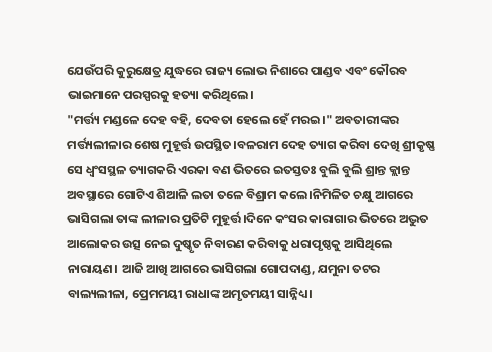ଯେଉଁପରି କୁରୁକ୍ଷେତ୍ର ଯୁଦ୍ଧରେ ରାଜ୍ୟ ଲୋଭ ନିଶାରେ ପାଣ୍ଡବ ଏବଂ କୌରବ ଭାଇମାନେ ପରସ୍ପରକୁ ହତ୍ୟା କରିଥିଲେ।
"ମର୍ତ୍ତ୍ୟ ମଣ୍ଡଳେ ଦେହ ବହି, ଦେବତା ହେଲେ ହେଁ ମରଇ।" ଅବତାରୀଙ୍କର ମର୍ତ୍ତ୍ୟଲୀଳାର ଶେଷ ମୁହୂର୍ତ୍ତ ଉପସ୍ଥିତ।ବଳରାମ ଦେହ ତ୍ୟାଗ କରିବା ଦେଖି ଶ୍ରୀକୃଷ୍ଣ ସେ ଧ୍ବଂସସ୍ଥଳ ତ୍ୟାଗକରି ଏରକା ବଣ ଭିତରେ ଇତସ୍ତତଃ ବୁଲି ବୁଲି ଶ୍ରାନ୍ତ କ୍ଲାନ୍ତ ଅବସ୍ଥାରେ ଗୋଟିଏ ଶିଆଳି ଲତା ତଳେ ବିଶ୍ରାମ କଲେ।ନିମିଳିତ ଚକ୍ଷୁ ଆଗରେ ଭାସିଗଲା ତାଙ୍କ ଲୀଳାର ପ୍ରତିଟି ମୁହୂର୍ତ୍ତ।ଦିନେ କଂସର କାରାଗାର ଭିତରେ ଅଦ୍ଭୁତ ଆଲୋକର ଉତ୍ସ ନେଇ ଦୁଷ୍କୃତ ନିବାରଣ କରିବାକୁ ଧରାପୃଷ୍ଠକୁ ଆସିଥିଲେ ନାରାୟଣ। ଆଜି ଆଖି ଆଗରେ ଭାସିଗଲା ଗୋପଦାଣ୍ଡ, ଯମୁନା ତଟର ବାଲ୍ୟଲୀଳା, ପ୍ରେମମୟୀ ରାଧାଙ୍କ ଅମୃତମୟୀ ସାନ୍ନିଧ୍ୟ।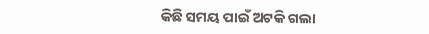କିଛି ସମୟ ପାଇଁ ଅଟକି ଗଲା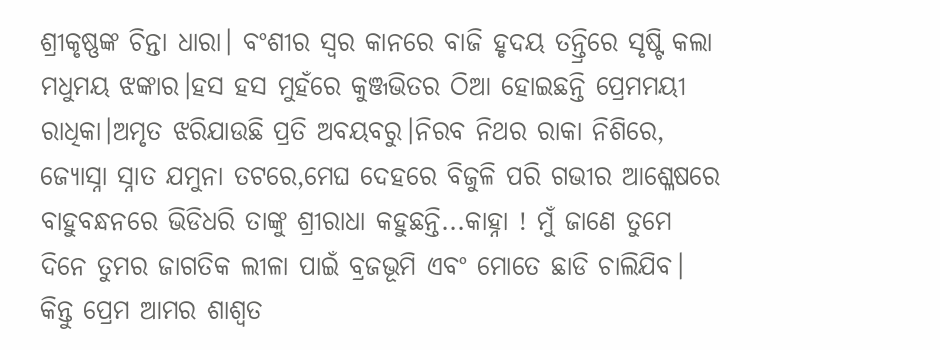ଶ୍ରୀକୃଷ୍ଣଙ୍କ ଚିନ୍ତା ଧାରା। ବଂଶୀର ସ୍ବର କାନରେ ବାଜି ହୃଦୟ ତନ୍ତ୍ରିରେ ସୃଷ୍ଟି କଲା ମଧୁମୟ ଝଙ୍କାର।ହସ ହସ ମୁହଁରେ କୁଞ୍ଜଭିତର ଠିଆ ହୋଇଛନ୍ତି ପ୍ରେମମୟୀ ରାଧିକା।ଅମୃତ ଝରିଯାଉଛି ପ୍ରତି ଅବୟବରୁ।ନିରବ ନିଥର ରାକା ନିଶିରେ, ଜ୍ୟୋସ୍ନା ସ୍ନାତ ଯମୁନା ତଟରେ,ମେଘ ଦେହରେ ବିଜୁଳି ପରି ଗଭୀର ଆଶ୍ଳେଷରେ ବାହୁବନ୍ଧନରେ ଭିଡିଧରି ତାଙ୍କୁ ଶ୍ରୀରାଧା କହୁଛନ୍ତି...କାହ୍ନା ! ମୁଁ ଜାଣେ ତୁମେ ଦିନେ ତୁମର ଜାଗତିକ ଲୀଳା ପାଇଁ ବ୍ରଜଭୂମି ଏବଂ ମୋତେ ଛାଡି ଚାଲିଯିବ। କିନ୍ତୁ ପ୍ରେମ ଆମର ଶାଶ୍ବତ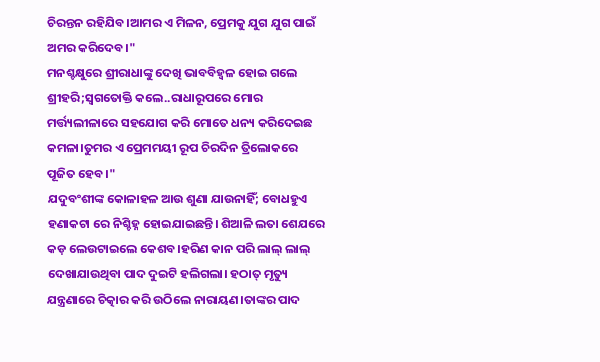ଚିରନ୍ତନ ରହିଯିବ।ଆମର ଏ ମିଳନ, ପ୍ରେମକୁ ଯୁଗ ଯୁଗ ପାଇଁ ଅମର କରିଦେବ।"
ମନଶ୍ଚକ୍ଷୁରେ ଶ୍ରୀରାଧାଙ୍କୁ ଦେଖି ଭାବବିହ୍ବଳ ହୋଇ ଗଲେ ଶ୍ରୀହରି;ସ୍ବଗତୋକ୍ତି କଲେ..ରାଧାରୂପରେ ମୋର ମର୍ତ୍ତ୍ୟଲୀଳାରେ ସହଯୋଗ କରି ମୋତେ ଧନ୍ୟ କରିଦେଇଛ କମଳା।ତୁମର ଏ ପ୍ରେମମୟୀ ରୂପ ଚିରଦିନ ତ୍ରିଲୋକରେ ପୂଜିତ ହେବ।"
ଯଦୁବଂଶୀଙ୍କ କୋଳାହଳ ଆଉ ଶୁଣା ଯାଉନାହିଁ; ବୋଧହୁଏ ହଣାକଟା ରେ ନିଶ୍ଚିହ୍ନ ହୋଇଯାଇଛନ୍ତି। ଶିଆଳି ଲତା ଶେଯରେ କଡ଼ ଲେଉଟାଇଲେ କେଶବ।ହରିଣ କାନ ପରି ଲାଲ୍ ଲାଲ୍ ଦେଖାଯାଉଥିବା ପାଦ ଦୁଇଟି ହଲିଗଲା। ହଠାତ୍ ମୃତ୍ୟୁ ଯନ୍ତ୍ରଣାରେ ଚିତ୍କାର କରି ଉଠିଲେ ନାରାୟଣ।ତାଙ୍କର ପାଦ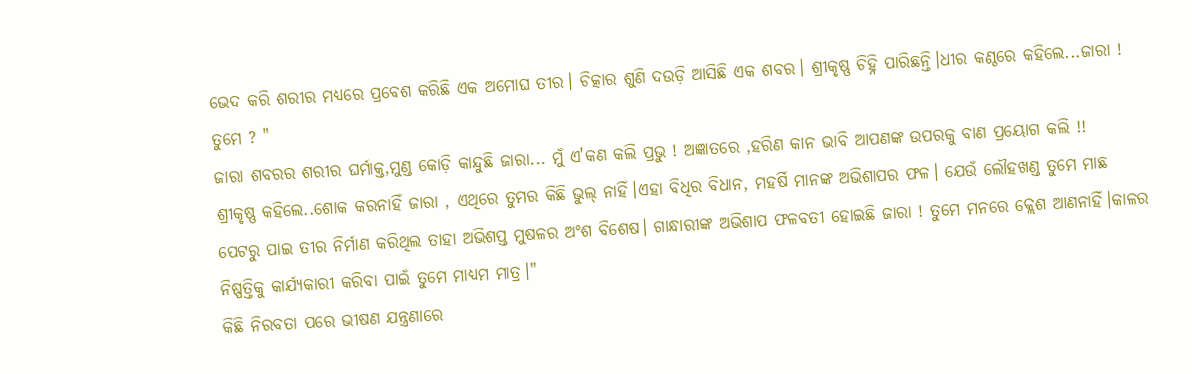ଭେଦ କରି ଶରୀର ମଧ୍ୟରେ ପ୍ରବେଶ କରିଛି ଏକ ଅମୋଘ ତୀର। ଚିତ୍କାର ଶୁଣି ଦଉଡ଼ି ଆସିଛି ଏକ ଶବର। ଶ୍ରୀକୃଷ୍ଣ ଚିହ୍ନି ପାରିଛନ୍ତି।ଧୀର କଣ୍ଠରେ କହିଲେ...ଜାରା ! ତୁମେ ? "
ଜାରା ଶବରର ଶରୀର ଘର୍ମାକ୍ତ,ମୁଣ୍ଡ କୋଡ଼ି କାନ୍ଦୁଛି ଜାରା... ମୁଁ ଏ'କଣ କଲି ପ୍ରଭୁ ! ଅଜ୍ଞାତରେ ,ହରିଣ କାନ ଭାବି ଆପଣଙ୍କ ଉପରକୁ ବାଣ ପ୍ରୟୋଗ କଲି !!
ଶ୍ରୀକୃଷ୍ଣ କହିଲେ..ଶୋକ କରନାହିଁ ଜାରା , ଏଥିରେ ତୁମର କିଛି ଭୁଲ୍ ନାହିଁ।ଏହା ବିଧିର ବିଧାନ, ମହର୍ଷି ମାନଙ୍କ ଅଭିଶାପର ଫଳ। ଯେଉଁ ଲୌହଖଣ୍ଡ ତୁମେ ମାଛ ପେଟରୁ ପାଇ ତୀର ନିର୍ମାଣ କରିଥିଲ ତାହା ଅଭିଶପ୍ତ ମୁଷଳର ଅଂଶ ବିଶେଷ। ଗାନ୍ଧାରୀଙ୍କ ଅଭିଶାପ ଫଳବତୀ ହୋଇଛି ଜାରା ! ତୁମେ ମନରେ କ୍ଲେଶ ଆଣନାହିଁ।କାଳର ନିଷ୍ପତ୍ତିକୁ କାର୍ଯ୍ୟକାରୀ କରିବା ପାଇଁ ତୁମେ ମାଧ୍ୟମ ମାତ୍ର।"
କିଛି ନିରବତା ପରେ ଭୀଷଣ ଯନ୍ତ୍ରଣାରେ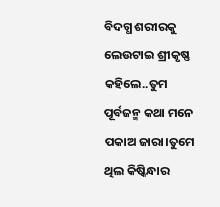ବିଦଗ୍ଧ ଶରୀରକୁ ଲେଉଟାଇ ଶ୍ରୀକୃଷ୍ଣ କହିଲେ..ତୁମ ପୂର୍ବଜନ୍ମ କଥା ମନେ ପକାଅ ଜାରା।ତୁମେ ଥିଲ କିଷ୍କିନ୍ଧାର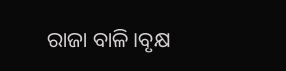ରାଜା ବାଳି।ବୃକ୍ଷ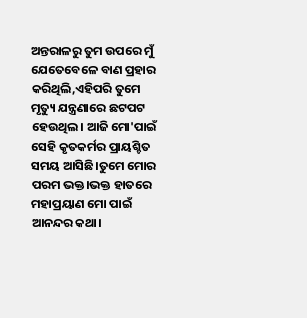ଅନ୍ତରାଳରୁ ତୁମ ଉପରେ ମୁଁ ଯେତେବେଳେ ବାଣ ପ୍ରହାର କରିଥିଲି,ଏହିପରି ତୁମେ ମୃତ୍ୟୁ ଯନ୍ତ୍ରଣାରେ ଛଟପଟ ହେଉଥିଲ। ଆଜି ମୋ'ପାଇଁ ସେହି କୃତକର୍ମର ପ୍ରାୟଶ୍ଚିତ ସମୟ ଆସିଛି।ତୁମେ ମୋର ପରମ ଭକ୍ତ।ଭକ୍ତ ହାତରେ ମହାପ୍ରୟାଣ ମୋ ପାଇଁ ଆନନ୍ଦର କଥା।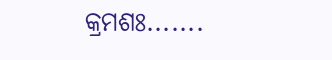କ୍ରମଶଃ.......